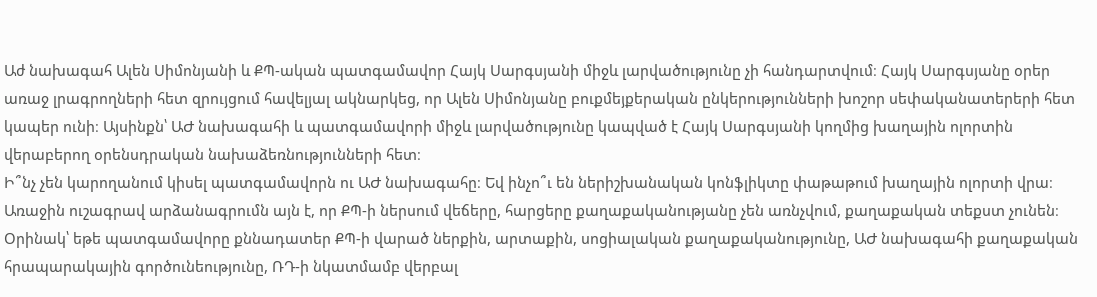Աժ նախագահ Ալեն Սիմոնյանի և ՔՊ-ական պատգամավոր Հայկ Սարգսյանի միջև լարվածությունը չի հանդարտվում։ Հայկ Սարգսյանը օրեր առաջ լրագրողների հետ զրույցում հավելյալ ակնարկեց, որ Ալեն Սիմոնյանը բուքմեյքերական ընկերությունների խոշոր սեփականատերերի հետ կապեր ունի։ Այսինքն՝ ԱԺ նախագահի և պատգամավորի միջև լարվածությունը կապված է Հայկ Սարգսյանի կողմից խաղային ոլորտին վերաբերող օրենսդրական նախաձեռնությունների հետ։
Ի՞նչ չեն կարողանում կիսել պատգամավորն ու ԱԺ նախագահը։ Եվ ինչո՞ւ են ներիշխանական կոնֆլիկտը փաթաթում խաղային ոլորտի վրա։
Առաջին ուշագրավ արձանագրումն այն է, որ ՔՊ-ի ներսում վեճերը, հարցերը քաղաքականությանը չեն առնչվում, քաղաքական տեքստ չունեն։ Օրինակ՝ եթե պատգամավորը քննադատեր ՔՊ-ի վարած ներքին, արտաքին, սոցիալական քաղաքականությունը, ԱԺ նախագահի քաղաքական հրապարակային գործունեությունը, ՌԴ-ի նկատմամբ վերբալ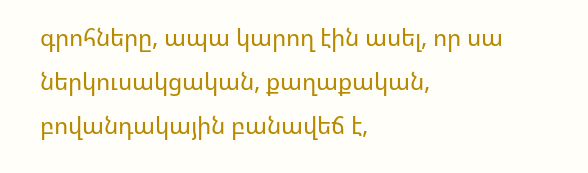գրոհները, ապա կարող էին ասել, որ սա ներկուսակցական, քաղաքական, բովանդակային բանավեճ է,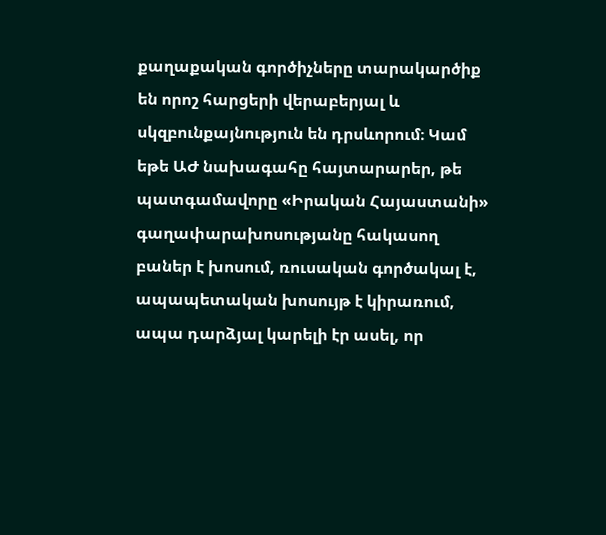քաղաքական գործիչները տարակարծիք են որոշ հարցերի վերաբերյալ և սկզբունքայնություն են դրսևորում։ Կամ եթե ԱԺ նախագահը հայտարարեր, թե պատգամավորը «Իրական Հայաստանի» գաղափարախոսությանը հակասող բաներ է խոսում, ռուսական գործակալ է, ապապետական խոսույթ է կիրառում, ապա դարձյալ կարելի էր ասել, որ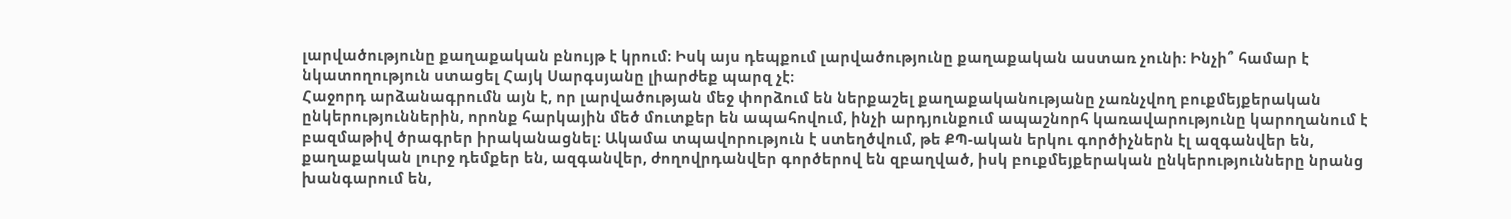լարվածությունը քաղաքական բնույթ է կրում։ Իսկ այս դեպքում լարվածությունը քաղաքական աստառ չունի։ Ինչի՞ համար է նկատողություն ստացել Հայկ Սարգսյանը լիարժեք պարզ չէ։
Հաջորդ արձանագրումն այն է, որ լարվածության մեջ փորձում են ներքաշել քաղաքականությանը չառնչվող բուքմեյքերական ընկերություններին, որոնք հարկային մեծ մուտքեր են ապահովում, ինչի արդյունքում ապաշնորհ կառավարությունը կարողանում է բազմաթիվ ծրագրեր իրականացնել։ Ակամա տպավորություն է ստեղծվում, թե ՔՊ-ական երկու գործիչներն էլ ազգանվեր են, քաղաքական լուրջ դեմքեր են, ազգանվեր, ժողովրդանվեր գործերով են զբաղված, իսկ բուքմեյքերական ընկերությունները նրանց խանգարում են,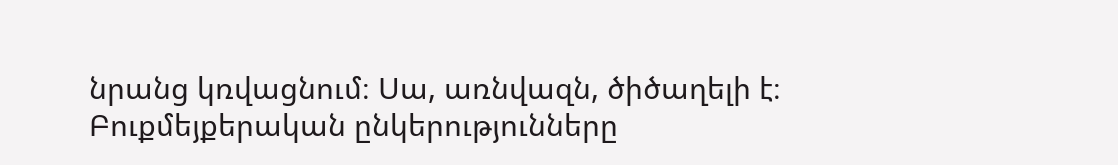նրանց կռվացնում։ Սա, առնվազն, ծիծաղելի է։ Բուքմեյքերական ընկերությունները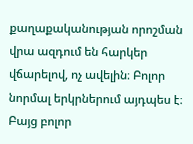քաղաքականության որոշման վրա ազդում են հարկեր վճարելով, ոչ ավելին։ Բոլոր նորմալ երկրներում այդպես է։ Բայց բոլոր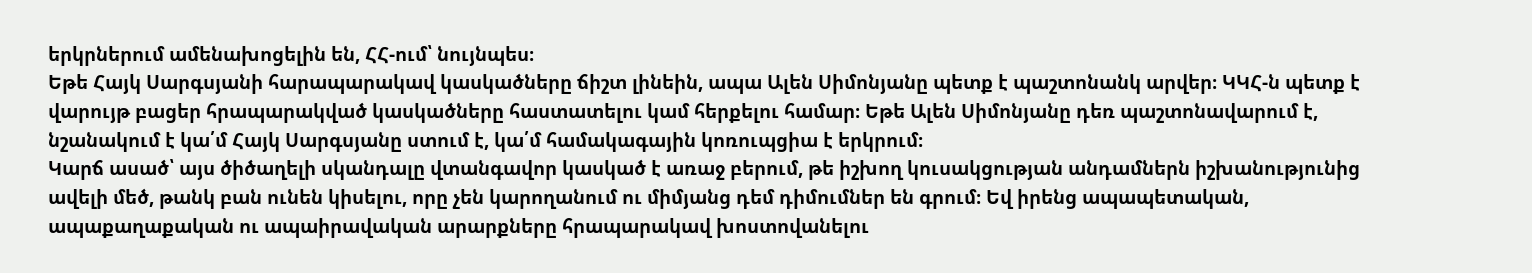երկրներում ամենախոցելին են, ՀՀ-ում՝ նույնպես։
Եթե Հայկ Սարգսյանի հարապարակավ կասկածները ճիշտ լինեին, ապա Ալեն Սիմոնյանը պետք է պաշտոնանկ արվեր։ ԿԿՀ-ն պետք է վարույթ բացեր հրապարակված կասկածները հաստատելու կամ հերքելու համար։ Եթե Ալեն Սիմոնյանը դեռ պաշտոնավարում է, նշանակում է կա՛մ Հայկ Սարգսյանը ստում է, կա՛մ համակագային կոռուպցիա է երկրում։
Կարճ ասած՝ այս ծիծաղելի սկանդալը վտանգավոր կասկած է առաջ բերում, թե իշխող կուսակցության անդամներն իշխանությունից ավելի մեծ, թանկ բան ունեն կիսելու, որը չեն կարողանում ու միմյանց դեմ դիմումներ են գրում։ Եվ իրենց ապապետական, ապաքաղաքական ու ապաիրավական արարքները հրապարակավ խոստովանելու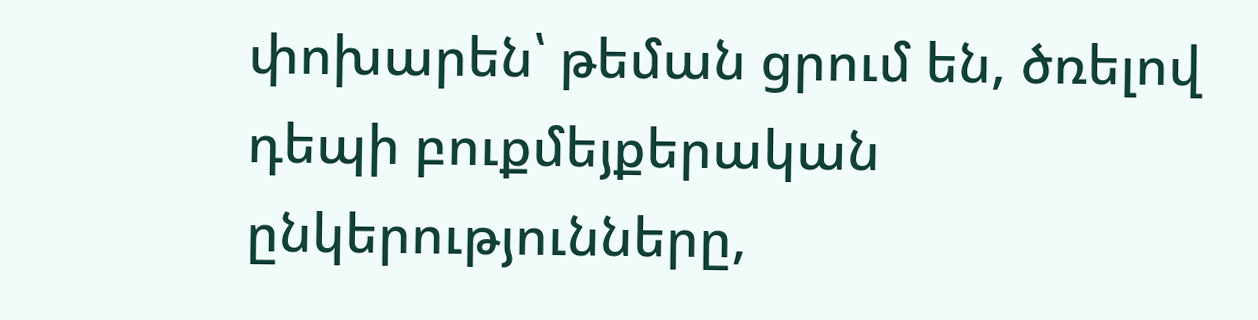փոխարեն՝ թեման ցրում են, ծռելով դեպի բուքմեյքերական ընկերությունները,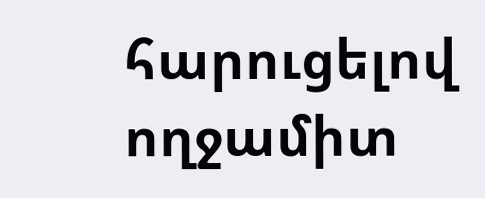հարուցելով ողջամիտ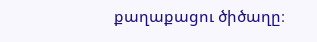քաղաքացու ծիծաղը։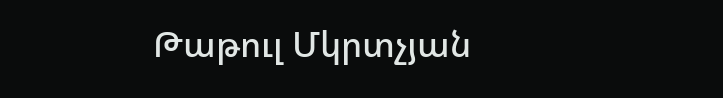Թաթուլ Մկրտչյան